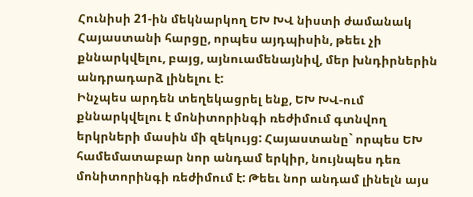Հունիսի 21-ին մեկնարկող ԵԽ ԽՎ նիստի ժամանակ Հայաստանի հարցը, որպես այդպիսին, թեեւ չի քննարկվելու, բայց, այնուամենայնիվ, մեր խնդիրներին անդրադարձ լինելու է:
Ինչպես արդեն տեղեկացրել ենք, ԵԽ ԽՎ-ում քննարկվելու է մոնիտորինգի ռեժիմում գտնվող երկրների մասին մի զեկույց: Հայաստանը` որպես ԵԽ համեմատաբար նոր անդամ երկիր, նույնպես դեռ մոնիտորինգի ռեժիմում է: Թեեւ նոր անդամ լինելն այս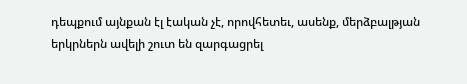դեպքում այնքան էլ էական չէ, որովհետեւ, ասենք, մերձբալթյան երկրներն ավելի շուտ են զարգացրել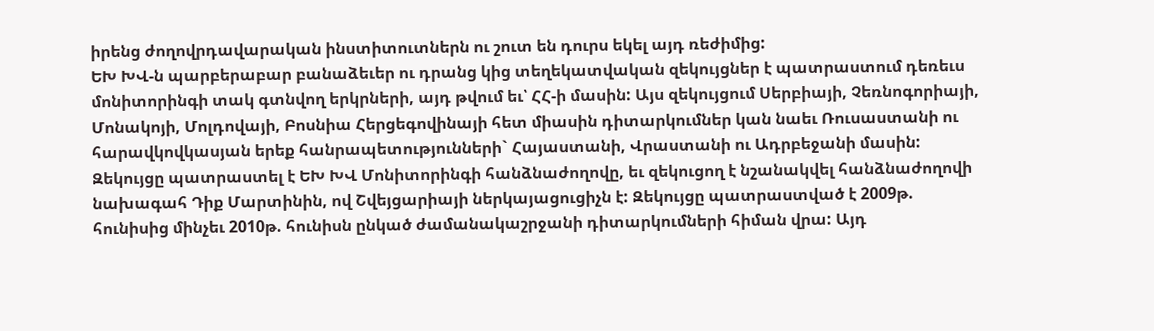իրենց ժողովրդավարական ինստիտուտներն ու շուտ են դուրս եկել այդ ռեժիմից:
ԵԽ ԽՎ-ն պարբերաբար բանաձեւեր ու դրանց կից տեղեկատվական զեկույցներ է պատրաստում դեռեւս մոնիտորինգի տակ գտնվող երկրների, այդ թվում եւ՝ ՀՀ-ի մասին: Այս զեկույցում Սերբիայի, Չեռնոգորիայի, Մոնակոյի, Մոլդովայի, Բոսնիա Հերցեգովինայի հետ միասին դիտարկումներ կան նաեւ Ռուսաստանի ու հարավկովկասյան երեք հանրապետությունների` Հայաստանի, Վրաստանի ու Ադրբեջանի մասին: Զեկույցը պատրաստել է ԵԽ ԽՎ Մոնիտորինգի հանձնաժողովը, եւ զեկուցող է նշանակվել հանձնաժողովի նախագահ Դիք Մարտինին, ով Շվեյցարիայի ներկայացուցիչն է: Զեկույցը պատրաստված է 2009թ. հունիսից մինչեւ 2010թ. հունիսն ընկած ժամանակաշրջանի դիտարկումների հիման վրա: Այդ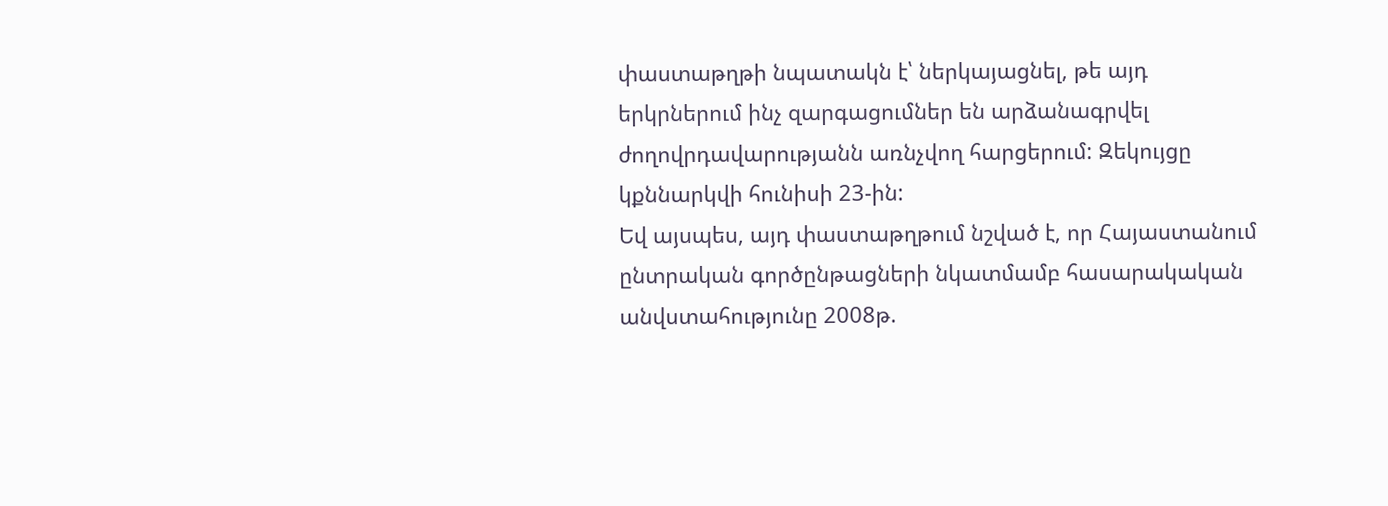փաստաթղթի նպատակն է՝ ներկայացնել, թե այդ երկրներում ինչ զարգացումներ են արձանագրվել ժողովրդավարությանն առնչվող հարցերում: Զեկույցը կքննարկվի հունիսի 23-ին:
Եվ այսպես, այդ փաստաթղթում նշված է, որ Հայաստանում ընտրական գործընթացների նկատմամբ հասարակական անվստահությունը 2008թ.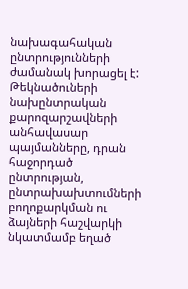նախագահական ընտրությունների ժամանակ խորացել է: Թեկնածուների նախընտրական քարոզարշավների անհավասար պայմանները, դրան հաջորդած ընտրության, ընտրախախտումների բողոքարկման ու ձայների հաշվարկի նկատմամբ եղած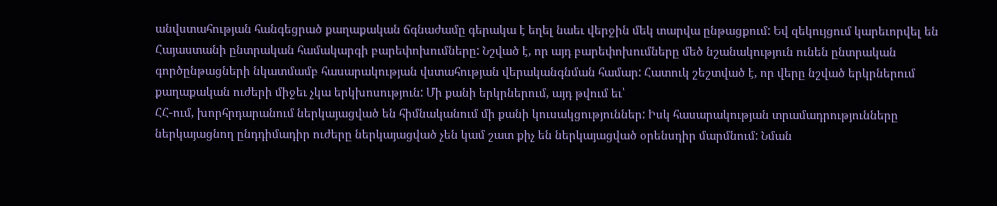անվստահության հանգեցրած քաղաքական ճգնաժամը գերակա է եղել նաեւ վերջին մեկ տարվա ընթացքում: Եվ զեկույցում կարեւորվել են Հայաստանի ընտրական համակարգի բարեփոխումները: Նշված է, որ այդ բարեփոխումները մեծ նշանակություն ունեն ընտրական գործընթացների նկատմամբ հասարակության վստահության վերականգնման համար: Հատուկ շեշտված է, որ վերը նշված երկրներում քաղաքական ուժերի միջեւ չկա երկխոսություն: Մի քանի երկրներում, այդ թվում եւ՝
ՀՀ-ում, խորհրդարանում ներկայացված են հիմնականում մի քանի կուսակցություններ: Իսկ հասարակության տրամադրությունները ներկայացնող ընդդիմադիր ուժերը ներկայացված չեն կամ շատ քիչ են ներկայացված օրենսդիր մարմնում: Նման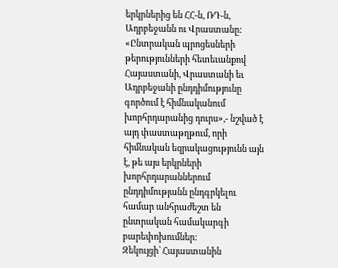երկրներից են ՀՀ-ն, ՌԴ-ն, Ադրբեջանն ու Վրաստանը: «Ընտրական պրոցեսների թերությունների հետեւանքով Հայաստանի, Վրաստանի եւ Ադրբեջանի ընդդիմությունը գործում է հիմնականում խորհրդարանից դուրս»,- նշված է այդ փաստաթղթում, որի հիմնական եզրակացությունն այն է, թե այս երկրների խորհրդարաններում ընդդիմությանն ընդգրկելու համար անհրաժեշտ են ընտրական համակարգի բարեփոխումներ:
Զեկույցի` Հայաստանին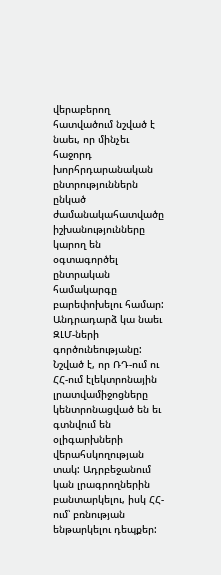վերաբերող հատվածում նշված է նաեւ, որ մինչեւ հաջորդ խորհրդարանական ընտրություններն ընկած ժամանակահատվածը իշխանությունները կարող են օգտագործել ընտրական համակարգը բարեփոխելու համար: Անդրադարձ կա նաեւ ԶԼՄ-ների գործունեությանը: Նշված է, որ ՌԴ-ում ու ՀՀ-ում էլեկտրոնային լրատվամիջոցները կենտրոնացված են եւ գտնվում են օլիգարխների վերահսկողության տակ: Ադրբեջանում կան լրագրողներին բանտարկելու, իսկ ՀՀ-ում՝ բռնության ենթարկելու դեպքեր: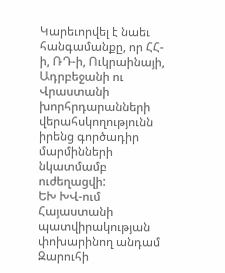Կարեւորվել է նաեւ հանգամանքը, որ ՀՀ-ի, ՌԴ-ի, Ուկրաինայի, Ադրբեջանի ու Վրաստանի խորհրդարանների վերահսկողությունն իրենց գործադիր մարմինների նկատմամբ ուժեղացվի:
ԵԽ ԽՎ-ում Հայաստանի պատվիրակության փոխարինող անդամ Զարուհի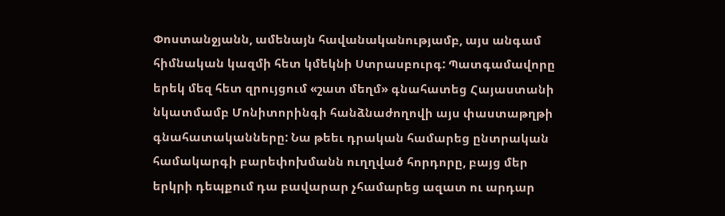Փոստանջյանն, ամենայն հավանականությամբ, այս անգամ հիմնական կազմի հետ կմեկնի Ստրասբուրգ: Պատգամավորը երեկ մեզ հետ զրույցում «շատ մեղմ» գնահատեց Հայաստանի նկատմամբ Մոնիտորինգի հանձնաժողովի այս փաստաթղթի գնահատականները: Նա թեեւ դրական համարեց ընտրական համակարգի բարեփոխմանն ուղղված հորդորը, բայց մեր երկրի դեպքում դա բավարար չհամարեց ազատ ու արդար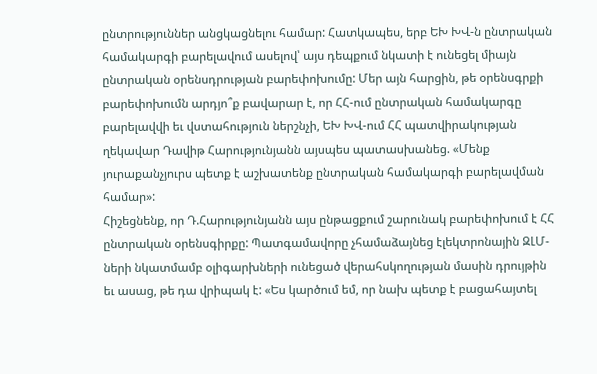ընտրություններ անցկացնելու համար: Հատկապես, երբ ԵԽ ԽՎ-ն ընտրական համակարգի բարելավում ասելով՝ այս դեպքում նկատի է ունեցել միայն ընտրական օրենսդրության բարեփոխումը: Մեր այն հարցին, թե օրենսգրքի բարեփոխումն արդյո՞ք բավարար է, որ ՀՀ-ում ընտրական համակարգը բարելավվի եւ վստահություն ներշնչի, ԵԽ ԽՎ-ում ՀՀ պատվիրակության ղեկավար Դավիթ Հարությունյանն այսպես պատասխանեց. «Մենք յուրաքանչյուրս պետք է աշխատենք ընտրական համակարգի բարելավման համար»:
Հիշեցնենք, որ Դ.Հարությունյանն այս ընթացքում շարունակ բարեփոխում է ՀՀ ընտրական օրենսգիրքը: Պատգամավորը չհամաձայնեց էլեկտրոնային ԶԼՄ-ների նկատմամբ օլիգարխների ունեցած վերահսկողության մասին դրույթին եւ ասաց, թե դա վրիպակ է: «Ես կարծում եմ, որ նախ պետք է բացահայտել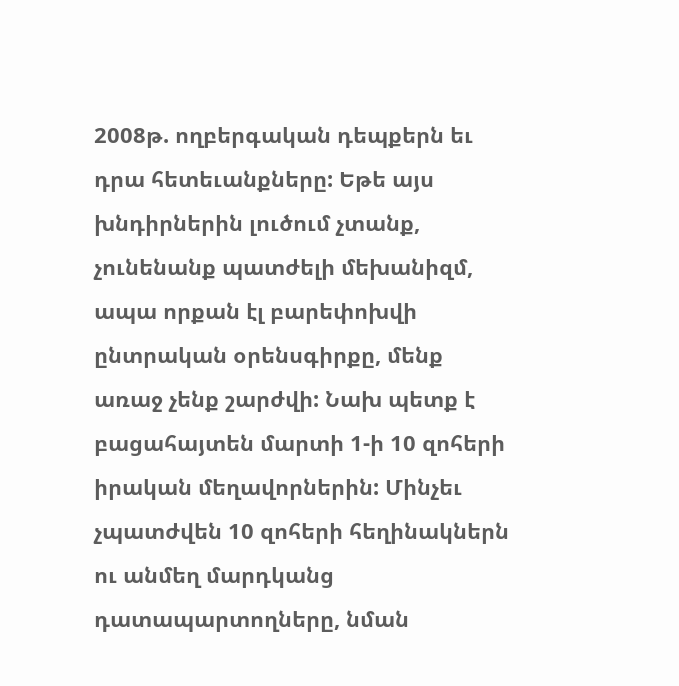2008թ. ողբերգական դեպքերն եւ դրա հետեւանքները: Եթե այս խնդիրներին լուծում չտանք, չունենանք պատժելի մեխանիզմ, ապա որքան էլ բարեփոխվի ընտրական օրենսգիրքը, մենք առաջ չենք շարժվի: Նախ պետք է բացահայտեն մարտի 1-ի 10 զոհերի իրական մեղավորներին: Մինչեւ չպատժվեն 10 զոհերի հեղինակներն ու անմեղ մարդկանց դատապարտողները, նման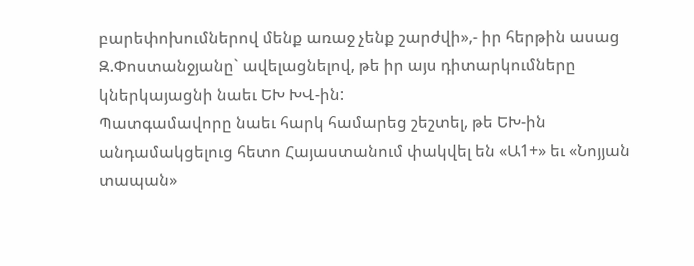բարեփոխումներով մենք առաջ չենք շարժվի»,- իր հերթին ասաց Զ.Փոստանջյանը` ավելացնելով, թե իր այս դիտարկումները կներկայացնի նաեւ ԵԽ ԽՎ-ին:
Պատգամավորը նաեւ հարկ համարեց շեշտել, թե ԵԽ-ին անդամակցելուց հետո Հայաստանում փակվել են «Ա1+» եւ «Նոյյան տապան»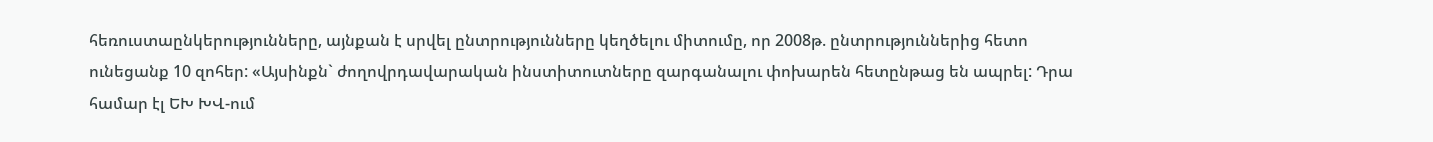հեռուստաընկերությունները, այնքան է սրվել ընտրությունները կեղծելու միտումը, որ 2008թ. ընտրություններից հետո ունեցանք 10 զոհեր: «Այսինքն` ժողովրդավարական ինստիտուտները զարգանալու փոխարեն հետընթաց են ապրել: Դրա համար էլ ԵԽ ԽՎ-ում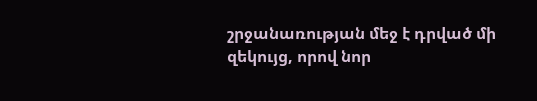շրջանառության մեջ է դրված մի զեկույց, որով նոր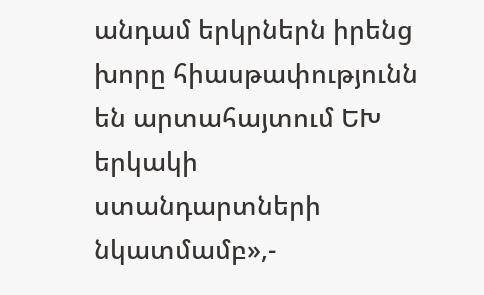անդամ երկրներն իրենց խորը հիասթափությունն են արտահայտում ԵԽ երկակի ստանդարտների նկատմամբ»,-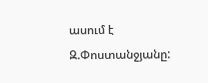ասում է Զ.Փոստանջյանը: